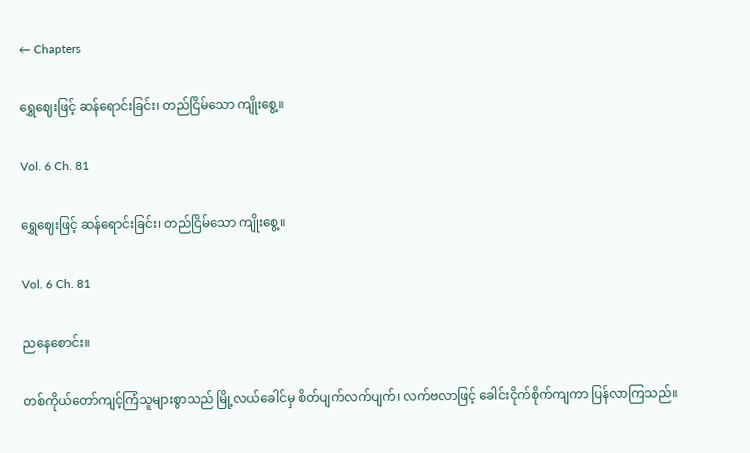← Chapters

ရွှေဈေးဖြင့် ဆန်ရောင်းခြင်း၊ တည်ငြိမ်သော ကျိုးစွေ့။

Vol. 6 Ch. 81

ရွှေဈေးဖြင့် ဆန်ရောင်းခြင်း၊ တည်ငြိမ်သော ကျိုးစွေ့။

Vol. 6 Ch. 81

ညနေစောင်း။

တစ်ကိုယ်တော်ကျင့်ကြံသူများစွာသည် မြို့လယ်ခေါင်မှ စိတ်ပျက်လက်ပျက်၊ လက်ဗလာဖြင့် ခေါင်းငိုက်စိုက်ကျကာ ပြန်လာကြသည်။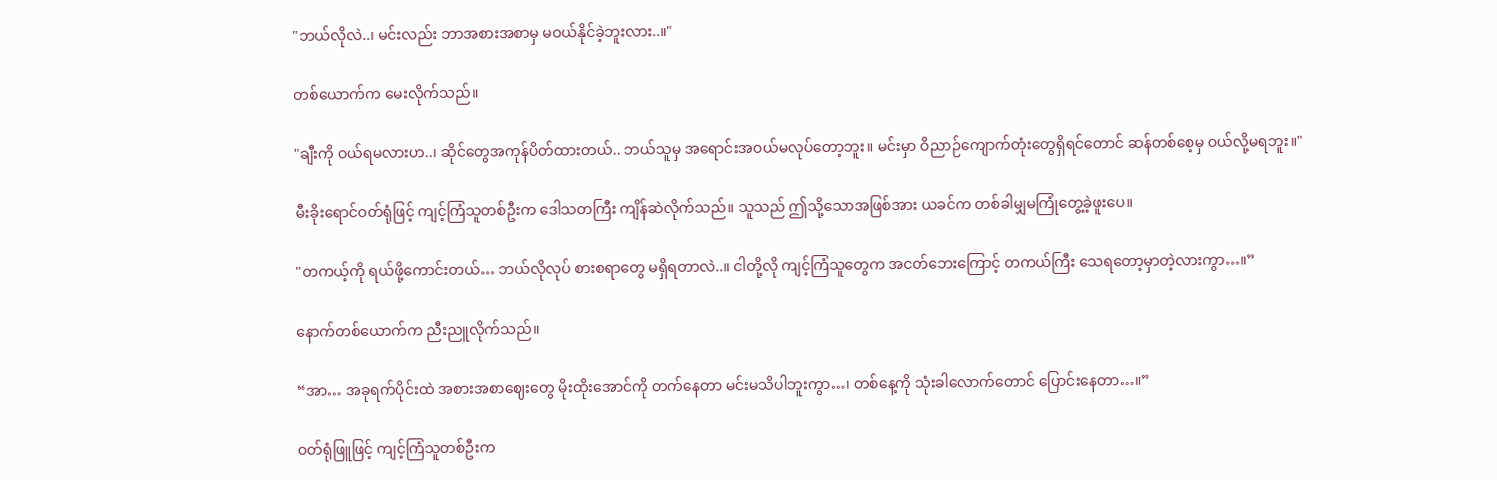"ဘယ်လိုလဲ..၊ မင်းလည်း ဘာအစားအစာမှ မဝယ်နိုင်ခဲ့ဘူးလား..။"

တစ်ယောက်က မေးလိုက်သည်။

"ချီးကို ဝယ်ရမလားဟ..၊ ဆိုင်တွေအကုန်ပိတ်ထားတယ်.. ဘယ်သူမှ အရောင်းအဝယ်မလုပ်တော့ဘူး။ မင်းမှာ ဝိညာဉ်ကျောက်တုံးတွေရှိရင်တောင် ဆန်တစ်စေ့မှ ဝယ်လို့မရဘူး။"

မီးခိုးရောင်ဝတ်ရုံဖြင့် ကျင့်ကြံသူတစ်ဦးက ဒေါသတကြီး ကျိန်ဆဲလိုက်သည်။ သူသည် ဤသို့သောအဖြစ်အား ယခင်က တစ်ခါမျှမကြုံတွေ့ခဲ့ဖူးပေ။

"တကယ့်ကို ရယ်ဖို့ကောင်းတယ်… ဘယ်လိုလုပ် စားစရာတွေ မရှိရတာလဲ..။ ငါတို့လို ကျင့်ကြံသူတွေက အငတ်ဘေးကြောင့် တကယ်ကြီး သေရတော့မှာတဲ့လားကွာ…။”

နောက်တစ်ယောက်က ညီးညူလိုက်သည်။

“အာ… အခုရက်ပိုင်းထဲ အစားအစာဈေးတွေ မိုးထိုးအောင်ကို တက်နေတာ မင်းမသိပါဘူးကွာ…၊ တစ်နေ့ကို သုံးခါလောက်တောင် ပြောင်းနေတာ…။”

ဝတ်ရုံဖြူဖြင့် ကျင့်ကြံသူတစ်ဦးက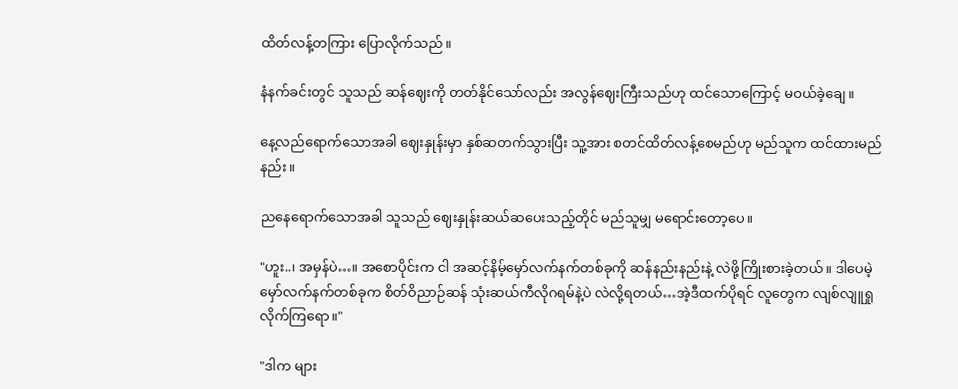ထိတ်လန့်တကြား ပြောလိုက်သည်။

နံနက်ခင်းတွင် သူသည် ဆန်ဈေးကို တတ်နိုင်သော်လည်း အလွန်ဈေးကြီးသည်ဟု ထင်သောကြောင့် မဝယ်ခဲ့ချေ။

နေ့လည်ရောက်သောအခါ ဈေးနှုန်းမှာ နှစ်ဆတက်သွားပြီး သူ့အား စတင်ထိတ်လန့်စေမည်ဟု မည်သူက ထင်ထားမည်နည်း။

ညနေရောက်သောအခါ သူသည် ဈေးနှုန်းဆယ်ဆပေးသည့်တိုင် မည်သူမျှ မရောင်းတော့ပေ။

"ဟူး..၊ အမှန်ပဲ…။ အစောပိုင်းက ငါ အဆင့်နိမ့်မှော်လက်နက်တစ်ခုကို ဆန်နည်းနည်းနဲ့ လဲဖို့ကြိုးစားခဲ့တယ်။ ဒါပေမဲ့ မှော်လက်နက်တစ်ခုက စိတ်ဝိညာဉ်ဆန် သုံးဆယ်ကီလိုဂရမ်နဲ့ပဲ လဲလို့ရတယ်…အဲ့ဒီထက်ပိုရင် လူတွေက လျစ်လျူရှုလိုက်ကြရော။"

"ဒါက များ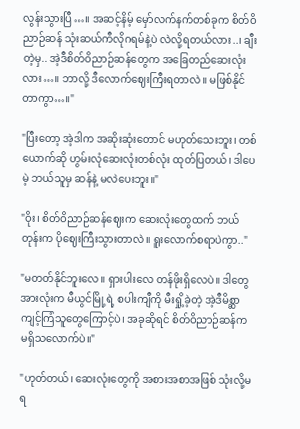လွန်းသွားပြီ…။ အဆင့်နိမ့် မှော်လက်နက်တစ်ခုက စိတ်ဝိညာဉ်ဆန် သုံးဆယ်ကီလိုဂရမ်နဲ့ပဲ လဲလို့ရတယ်လား..၊ ချီးတဲ့မှ.. အဲ့ဒီစိတ်ဝိညာဉ်ဆန်တွေက အခြေတည်ဆေးလုံးလား…။ ဘာလို့ ဒီလောက်ဈေးကြီးရတာလဲ။ မဖြစ်နိုင်တာကွာ…။"

"ပြီးတော့ အဲ့ဒါက အဆိုးဆုံးတောင် မဟုတ်သေးဘူး၊ တစ်ယောက်ဆို ဟွမ်းလုံဆေးလုံးတစ်လုံး ထုတ်ပြတယ်၊ ဒါပေမဲ့ ဘယ်သူမှ ဆန်နဲ့ မလဲပေးဘူး။"

"ဝိုး၊ စိတ်ဝိညာဉ်ဆန်ဈေးက ဆေးလုံးတွေထက် ဘယ်တုန်းက ပိုဈေးကြီးသွားတာလဲ။ ရူးလောက်စရာပဲကွာ.."

"မတတ်နိုင်ဘူးလေ။ ရှားပါးလေ တန်ဖိုးရှိလေပဲ။ ဒါတွေအားလုံးက မီယွင်မြို့ရဲ့ စပါးကျီကို မီးရှို့ခဲ့တဲ့ အဲ့ဒီမိစ္ဆာကျင့်ကြံသူတွေကြောင့်ပဲ၊ အခုဆိုရင် စိတ်ဝိညာဉ်ဆန်က မရှိသလောက်ပဲ။"

"ဟုတ်တယ်၊ ဆေးလုံးတွေကို အစားအစာအဖြစ် သုံးလို့မရ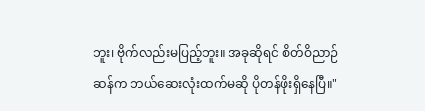ဘူး၊ ဗိုက်လည်းမပြည့်ဘူး။ အခုဆိုရင် စိတ်ဝိညာဉ်ဆန်က ဘယ်ဆေးလုံးထက်မဆို ပိုတန်ဖိုးရှိနေပြီ။"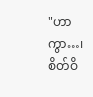"ဟာကွာ…၊ စိတ်ဝိ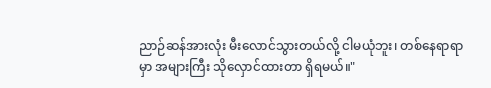ညာဉ်ဆန်အားလုံး မီးလောင်သွားတယ်လို့ ငါမယုံဘူး၊ တစ်နေရာရာမှာ အများကြီး သိုလှောင်ထားတာ ရှိရမယ်။"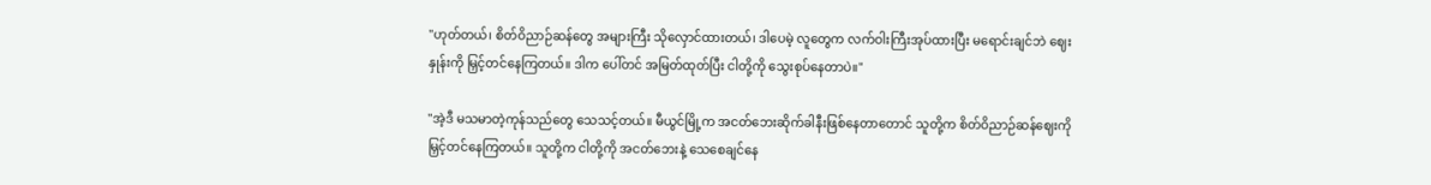"ဟုတ်တယ်၊ စိတ်ဝိညာဉ်ဆန်တွေ အများကြီး သိုလှောင်ထားတယ်၊ ဒါပေမဲ့ လူတွေက လက်ဝါးကြီးအုပ်ထားပြီး မရောင်းချင်ဘဲ ဈေးနှုန်းကို မြှင့်တင်နေကြတယ်။ ဒါက ပေါ်တင် အမြတ်ထုတ်ပြီး ငါတို့ကို သွေးစုပ်နေတာပဲ။"

"အဲ့ဒီ မသမာတဲ့ကုန်သည်တွေ သေသင့်တယ်။ မီယွင်မြို့က အငတ်ဘေးဆိုက်ခါနီးဖြစ်‌နေတာတောင် သူတို့က စိတ်ဝိညာဉ်ဆန်ဈေးကို မြှင့်တင်နေကြတယ်။ သူတို့က ငါတို့ကို အငတ်ဘေးနဲ့ သေစေချင်နေ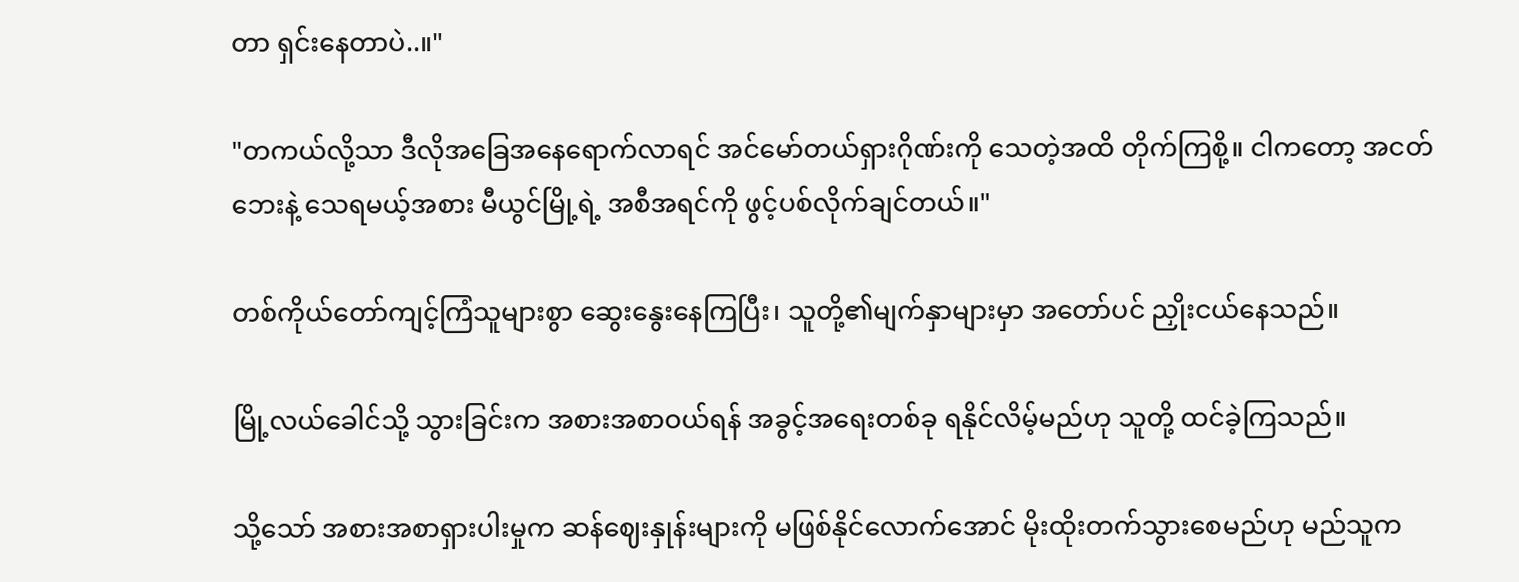တာ ရှင်းနေတာပဲ..။"

"တကယ်လို့သာ ဒီလိုအခြေအနေရောက်လာရင် အင်မော်တယ်ရှားဂိုဏ်းကို သေတဲ့အထိ တိုက်ကြစို့။ ငါကတော့ အငတ်ဘေးနဲ့ သေရမယ့်အစား မီယွင်မြို့ရဲ့ အစီအရင်ကို ဖွင့်ပစ်လိုက်ချင်တယ်။"

တစ်ကိုယ်တော်ကျင့်ကြံသူများစွာ ဆွေးနွေးနေကြပြီး၊ သူတို့၏မျက်နှာများမှာ အတော်ပင် ညှိုးငယ်နေသည်။

မြို့လယ်ခေါင်သို့ သွားခြင်းက အစားအစာဝယ်ရန် အခွင့်အရေးတစ်ခု ရနိုင်လိမ့်မည်ဟု သူတို့ ထင်ခဲ့ကြသည်။

သို့သော် အစားအစာရှားပါးမှုက ဆန်ဈေးနှုန်းများကို မဖြစ်နိုင်လောက်အောင် မိုးထိုးတက်သွားစေမည်ဟု မည်သူက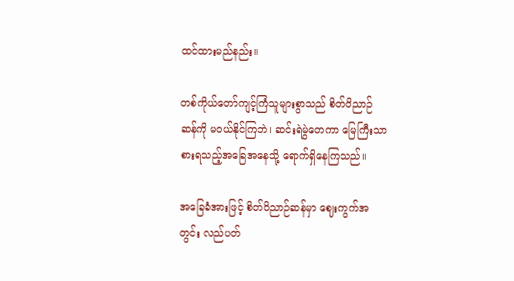ထင်ထားမည်နည်း။

တစ်ကိုယ်တော်ကျင့်ကြံသူများစွာသည် စိတ်ဝိညာဉ်ဆန်ကို မဝယ်နိုင်ကြဘဲ၊ ဆင်းရဲမွဲတေကာ မြေကြီးသာ စားရသည့်အခြေအနေသို့ ရောက်ရှိနေကြသည်။

အခြေခံအားဖြင့် စိတ်ဝိညာဉ်ဆန်မှာ ဈေးကွက်အတွင်း လည်ပတ်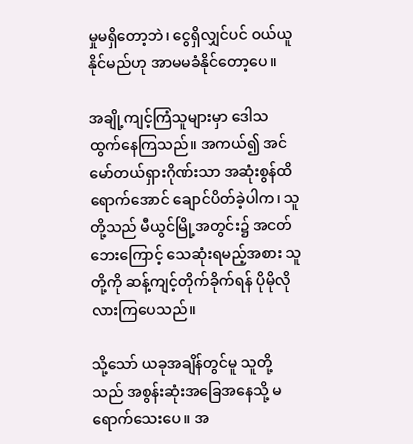မှုမရှိတော့ဘဲ၊ ငွေရှိလျှင်ပင် ဝယ်ယူနိုင်မည်ဟု အာမမခံနိုင်တော့ပေ။

အချို့ကျင့်ကြံသူများမှာ ဒေါသထွက်နေကြသည်။ အကယ်၍ အင်မော်တယ်ရှားဂိုဏ်းသာ အဆုံးစွန်ထိရောက်အောင် ချောင်ပိတ်ခဲ့ပါက၊ သူတို့သည် မီယွင်မြို့အတွင်း၌ အငတ်ဘေးကြောင့် သေဆုံးရမည့်အစား သူတို့ကို ဆန့်ကျင့်တိုက်ခိုက်ရန် ပိုမိုလိုလားကြပေသည်။

သို့သော် ယခုအချိန်တွင်မူ သူတို့သည် အစွန်းဆုံးအခြေအနေသို့ မရောက်သေးပေ။ အ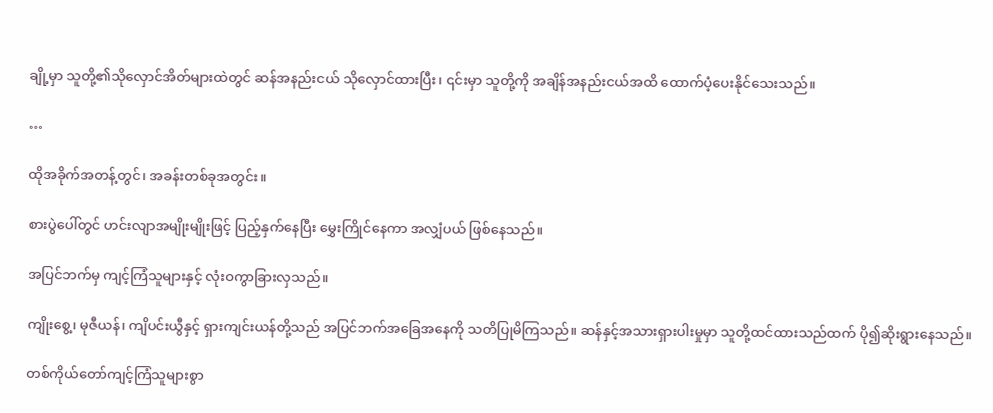ချို့မှာ သူတို့၏သိုလှောင်အိတ်များထဲတွင် ဆန်အနည်းငယ် သိုလှောင်ထားပြီး၊ ၎င်းမှာ သူတို့ကို အချိန်အနည်းငယ်အထိ ထောက်ပံ့ပေးနိုင်သေးသည်။

…

ထိုအခိုက်အတန့်တွင်၊ အခန်းတစ်ခုအတွင်း။

စားပွဲပေါ်တွင် ဟင်းလျာအမျိုးမျိုးဖြင့် ပြည့်နှက်နေပြီး မွှေးကြိုင်နေကာ အလျှံပယ် ဖြစ်နေသည်။

အပြင်ဘက်မှ ကျင့်ကြံသူများနှင့် လုံးဝကွာခြားလှသည်။

ကျိုးစွေ့၊ မုဇီယန်၊ ကျိပင်းယွီနှင့် ရှားကျင်းယန်တို့သည် အပြင်ဘက်အခြေအနေကို သတိပြုမိကြသည်။ ဆန်နှင့်အသားရှားပါးမှုမှာ သူတို့ထင်ထားသည်ထက် ပို၍ဆိုးရွားနေသည်။

တစ်ကိုယ်တော်ကျင့်ကြံသူများစွာ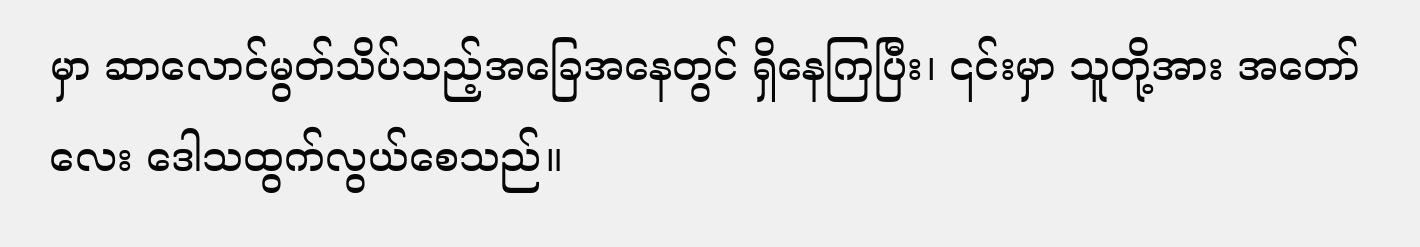မှာ ဆာလောင်မွတ်သိပ်သည့်အခြေအနေတွင် ရှိနေကြပြီး၊ ၎င်းမှာ သူတို့အား အတော်လေး ဒေါသထွက်လွယ်စေသည်။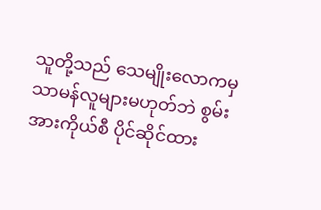သူတို့သည် သေမျိုးလောကမှ သာမန်လူများမဟုတ်ဘဲ စွမ်းအားကိုယ်စီ ပိုင်ဆိုင်ထား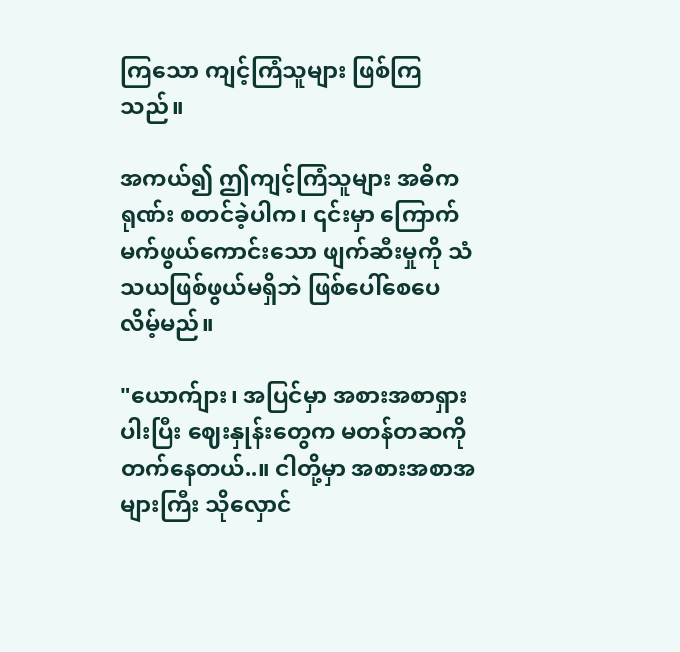ကြသော ကျင့်ကြံသူများ ဖြစ်ကြသည်။

အကယ်၍ ဤကျင့်ကြံသူများ အဓိကရုဏ်း စတင်ခဲ့ပါက၊ ၎င်းမှာ ကြောက်မက်ဖွယ်ကောင်းသော ဖျက်ဆီးမှုကို သံသယဖြစ်ဖွယ်မရှိဘဲ ဖြစ်ပေါ်စေပေလိမ့်မည်။

"ယောက်ျား၊ အပြင်မှာ အစားအစာရှားပါးပြီး ဈေးနှုန်းတွေက မတန်တဆကို တက်နေတယ်..။ ငါတို့မှာ အစားအစာအများကြီး သိုလှောင်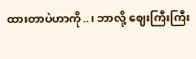ထားတာပဲဟာကို..၊ ဘာလို့ ဈေးကြီးကြီး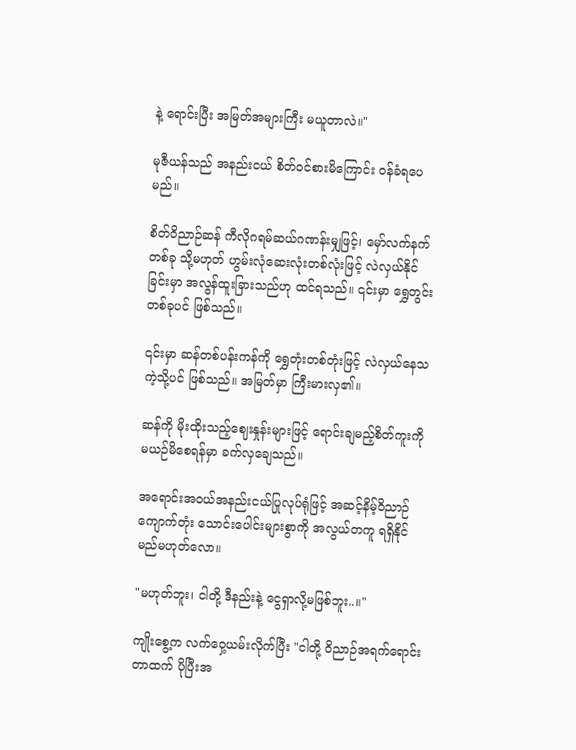နဲ့ ရောင်းပြီး အမြတ်အများကြီး မယူတာလဲ။"

မုဇီယန်သည် အနည်းငယ် စိတ်ဝင်စားမိကြောင်း ဝန်ခံရပေမည်။

စိတ်ဝိညာဉ်ဆန် ကီလိုဂရမ်ဆယ်ဂဏန်းမျှဖြင့်၊ မှော်လက်နက်တစ်ခု သို့မဟုတ် ဟွမ်းလုံဆေးလုံးတစ်လုံးဖြင့် လဲလှယ်နိုင်ခြင်းမှာ အလွန်ထူးခြားသည်ဟု ထင်ရသည်။ ၎င်းမှာ ရွှေတွင်းတစ်ခုပင် ဖြစ်သည်။

၎င်းမှာ ဆန်တစ်ပန်းကန်ကို ရွှေတုံးတစ်တုံးဖြင့် လဲလှယ်နေသကဲ့သို့ပင် ဖြစ်သည်။ အမြတ်မှာ ကြီးမားလှ၏။

ဆန်ကို မိုးထိုးသည့်ဈေးနှုန်းများဖြင့် ရောင်းချမည့်စိတ်ကူးကို မယဉ်မိစေရန်မှာ ခက်လှချေသည်။

အရောင်းအဝယ်အနည်းငယ်ပြုလုပ်ရုံဖြင့် အဆင့်နိမ့်ဝိညာဉ်ကျောက်တုံး သောင်းပေါင်းများစွာကို အလွယ်တကူ ရရှိနိုင်မည်မဟုတ်လော။

"မဟုတ်ဘူး၊ ငါတို့ ဒီနည်းနဲ့ ငွေရှာလို့မဖြစ်ဘူး..။"

ကျိုးစွေ့က လက်ဝှေ့ယမ်းလိုက်ပြီး "ငါတို့ ဝိညာဉ်အရက်ရောင်းတာထက် ပိုပြီးအ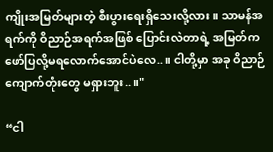ကျိုးအမြတ်များတဲ့ စီးပွားရေးရှိသေးလို့လား။ သာမန်အရက်ကို ဝိညာဉ်အရက်အဖြစ် ပြောင်းလဲတာရဲ့ အမြတ်က ဖော်ပြလို့မရလောက်အောင်ပဲ‌လေ..။ ငါတို့မှာ အခု ဝိညာဉ်ကျောက်တုံးတွေ မရှားဘူး..။"

“ငါ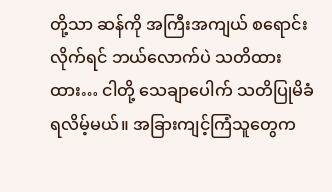တို့သာ ဆန်ကို အကြီးအကျယ် စရောင်းလိုက်ရင် ဘယ်လောက်ပဲ သတိထားထား… ငါတို့ သေချာပေါက် သတိပြုမိခံရလိမ့်မယ်။ အခြားကျင့်ကြံသူတွေက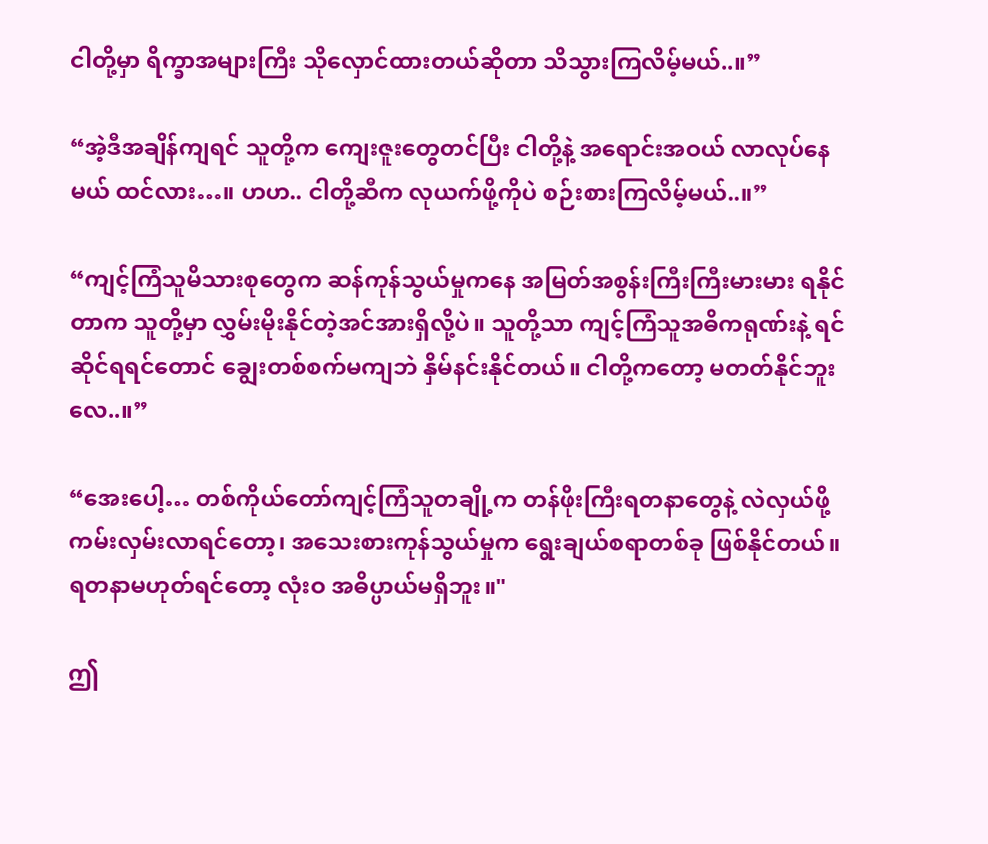ငါတို့မှာ ရိက္ခာအများကြီး သိုလှောင်ထားတယ်ဆိုတာ သိသွားကြလိမ့်မယ်..။”

“အဲ့ဒီအချိန်ကျရင် သူတို့က ကျေးဇူးတွေတင်ပြီး ငါတို့နဲ့ အရောင်းအဝယ် လာလုပ်နေမယ် ထင်လား…။ ဟဟ.. ငါတို့ဆီက လုယက်ဖို့ကိုပဲ စဉ်းစားကြလိမ့်မယ်..။”

“ကျင့်ကြံသူမိသားစုတွေက ဆန်ကုန်သွယ်မှုကနေ အမြတ်အစွန်းကြီးကြီးမားမား ရနိုင်တာက သူတို့မှာ လွှမ်းမိုးနိုင်တဲ့အင်အားရှိလို့ပဲ။ သူတို့သာ ကျင့်ကြံသူအဓိကရုဏ်းနဲ့ ရင်ဆိုင်ရရင်တောင် ချွေးတစ်စက်မကျဘဲ နှိမ်နင်းနိုင်တယ်။ ငါတို့ကတော့ မတတ်နိုင်ဘူးလေ..။”

“အေးပေါ့… တစ်ကိုယ်တော်ကျင့်ကြံသူတချို့က တန်ဖိုးကြီးရတနာတွေနဲ့ လဲလှယ်ဖို့ ကမ်းလှမ်းလာရင်တော့၊ အသေးစားကုန်သွယ်မှုက ရွေးချယ်စရာတစ်ခု ဖြစ်နိုင်တယ်။ ရတနာမဟုတ်ရင်တော့ လုံးဝ အဓိပ္ပာယ်မရှိဘူး။"

ဤ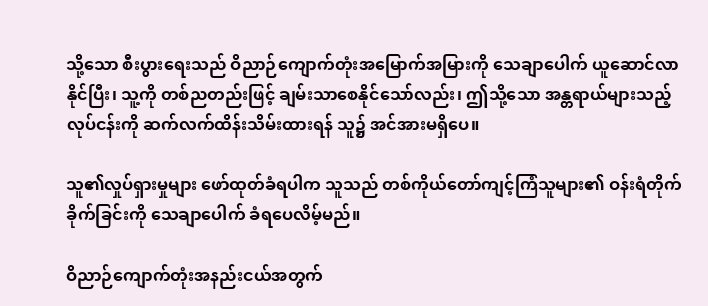သို့သော စီးပွားရေးသည် ဝိညာဉ်ကျောက်တုံးအမြောက်အမြားကို သေချာပေါက် ယူဆောင်လာနိုင်ပြီး၊ သူ့ကို တစ်ညတည်းဖြင့် ချမ်းသာစေနိုင်သော်လည်း၊ ဤသို့သော အန္တရာယ်များသည့် လုပ်ငန်းကို ဆက်လက်ထိန်းသိမ်းထားရန် သူ၌ အင်အားမရှိပေ။

သူ၏လှုပ်ရှားမှုများ ဖော်ထုတ်ခံရပါက သူသည် တစ်ကိုယ်တော်ကျင့်ကြံသူများ၏ ဝန်းရံတိုက်ခိုက်ခြင်းကို သေချာပေါက် ခံရပေလိမ့်မည်။

ဝိညာဉ်ကျောက်တုံးအနည်းငယ်အတွက်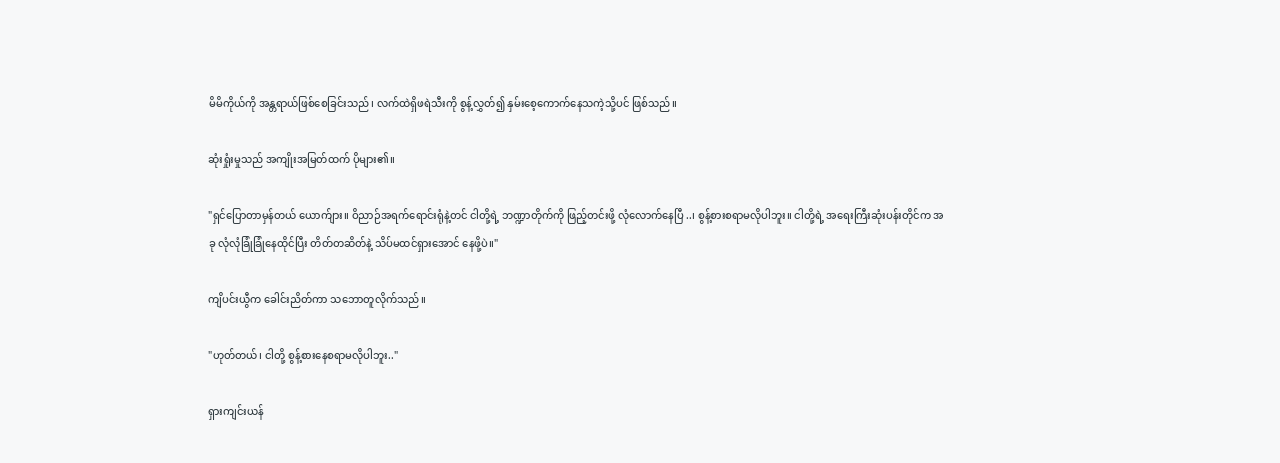မိမိကိုယ်ကို အန္တရာယ်ဖြစ်စေခြင်းသည်၊ လက်ထဲရှိဖရဲသီးကို စွန့်လွှတ်၍ နှမ်းစေ့ကောက်နေသကဲ့သို့ပင် ဖြစ်သည်။

ဆုံးရှုံးမှုသည် အကျိုးအမြတ်ထက် ပိုများ၏။

"ရှင်ပြောတာမှန်တယ် ယောက်ျား။ ဝိညာဉ်အရက်ရောင်းရုံနဲ့တင် ငါတို့ရဲ့ ဘဏ္ဍာတိုက်ကို ဖြည့်တင်းဖို့ လုံလောက်နေပြီ..၊ စွန့်စားစရာမလိုပါဘူး။ ငါတို့ရဲ့ အရေးကြီးဆုံးပန်းတိုင်က အခု လုံလုံခြုံခြုံနေထိုင်ပြီး တိတ်တဆိတ်နဲ့ သိပ်မထင်ရှားအောင် နေဖို့ပဲ။"

ကျိပင်းယွီက ခေါင်းညိတ်ကာ သဘောတူလိုက်သည်။

"ဟုတ်တယ်၊ ငါတို့ စွန့်စားနေစရာမလိုပါဘူး.."

ရှားကျင်းယန်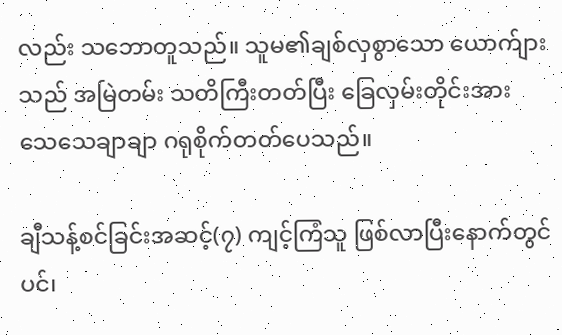လည်း သဘောတူသည်။ သူမ၏ချစ်လှစွာသော ယောက်ျားသည် အမြဲတမ်း သတိကြီးတတ်ပြီး ခြေလှမ်းတိုင်းအား သေသေချာချာ ဂရုစိုက်တတ်ပေသည်။

ချီသန့်စင်ခြင်းအဆင့်(၇) ကျင့်ကြံသူ ဖြစ်လာပြီးနောက်တွင်ပင်၊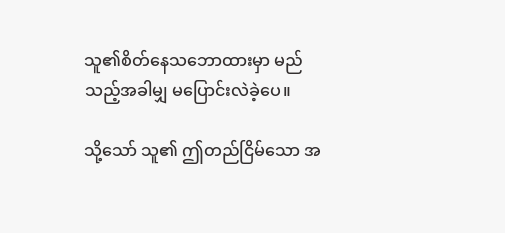သူ၏စိတ်နေသဘောထားမှာ မည်သည့်အခါမျှ မပြောင်းလဲခဲ့ပေ။

သို့သော် သူ၏ ဤတည်ငြိမ်သော အ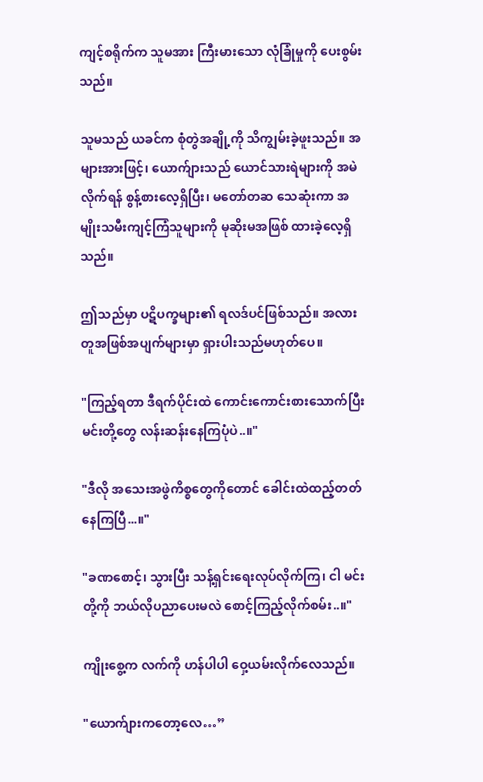ကျင့်စရိုက်က သူမအား ကြီးမားသော လုံခြုံမှုကို ပေးစွမ်းသည်။

သူမသည် ယခင်က စုံတွဲအချို့ကို သိကျွမ်းခဲ့ဖူးသည်။ အများအားဖြင့်၊ ယောက်ျားသည် ယောင်သားရဲများကို အမဲလိုက်ရန် စွန့်စားလေ့ရှိပြီး၊ မတော်တဆ သေဆုံးကာ အမျိုးသမီးကျင့်ကြံသူများကို မုဆိုးမအဖြစ် ထားခဲ့လေ့ရှိသည်။

ဤသည်မှာ ပဋိပက္ခများ၏ ရလဒ်ပင်ဖြစ်သည်။ အလားတူအဖြစ်အပျက်များမှာ ရှားပါးသည်မဟုတ်ပေ။

"ကြည့်ရတာ ဒီရက်ပိုင်းထဲ ကောင်းကောင်းစားသောက်ပြီး မင်းတို့တွေ လန်းဆန်းနေကြပုံပဲ..။"

"ဒီလို အသေးအဖွဲကိစ္စတွေကိုတောင် ခေါင်းထဲထည့်တတ်နေကြပြီ...။"

"ခဏစောင့်၊ သွားပြီး သန့်ရှင်းရေးလုပ်လိုက်ကြ၊ ငါ မင်းတို့ကို ဘယ်လိုပညာပေးမလဲ စောင့်ကြည့်လိုက်စမ်း..။"

ကျိုးစွေ့က လက်ကို ဟန်ပါပါ ဝှေ့ယမ်းလိုက်လေသည်။

"ယောက်ျားကတော့လေ…”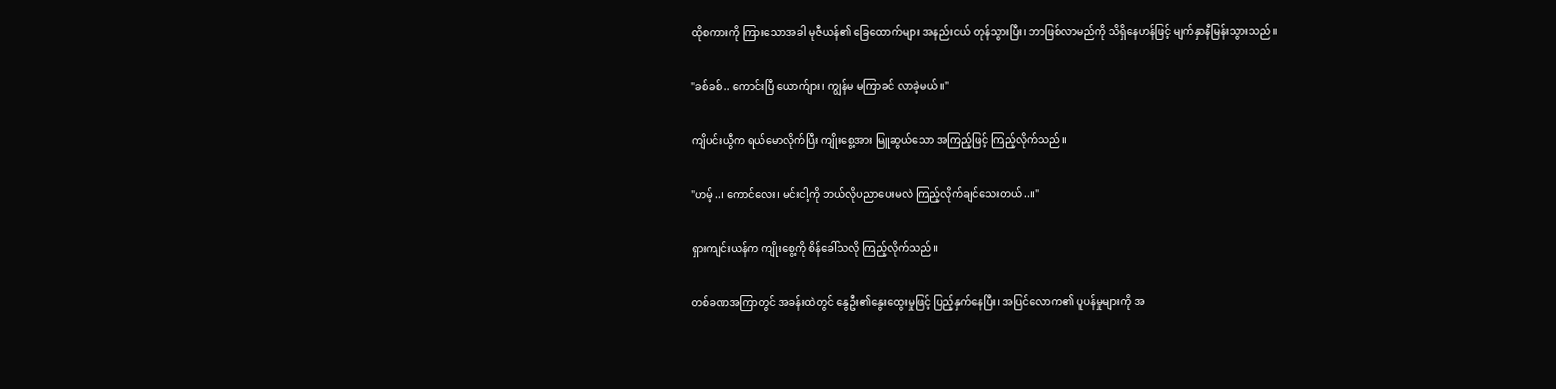ထိုစကားကို ကြားသောအခါ မုဇီယန်၏ ခြေထောက်များ အနည်းငယ် တုန်သွားပြီး၊ ဘာဖြစ်လာမည်ကို သိရှိနေဟန်ဖြင့် မျက်နှာနီမြန်းသွားသည်။

"ခစ်ခစ်.. ကောင်းပြီ ယောက်ျား၊ ကျွန်မ မကြာခင် လာခဲ့မယ်။"

ကျိပင်းယွီက ရယ်မောလိုက်ပြီး ကျိုးစွေ့အား မြူဆွယ်သော အကြည့်ဖြင့် ကြည့်လိုက်သည်။

"ဟမ့်..၊ ကောင်လေး၊ မင်းငါ့ကို ဘယ်လိုပညာပေးမလဲ ကြည့်လိုက်ချင်သေးတယ်..။"

ရှားကျင်းယန်က ကျိုးစွေ့ကို စိန်ခေါ်သလို ကြည့်လိုက်သည်။

တစ်ခဏအကြာတွင် အခန်းထဲတွင် နွေဦး၏နွေးထွေးမှုဖြင့် ပြည့်နှက်နေပြီး၊ အပြင်လောက၏ ပူပန်မှုများကို အ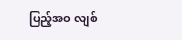ပြည့်အဝ လျစ်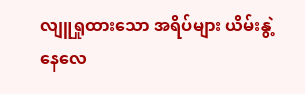လျူရှုထားသော အရိပ်များ ယိမ်းနွဲ့နေလေ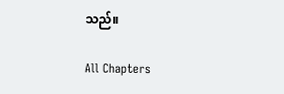သည်။

All Chapters